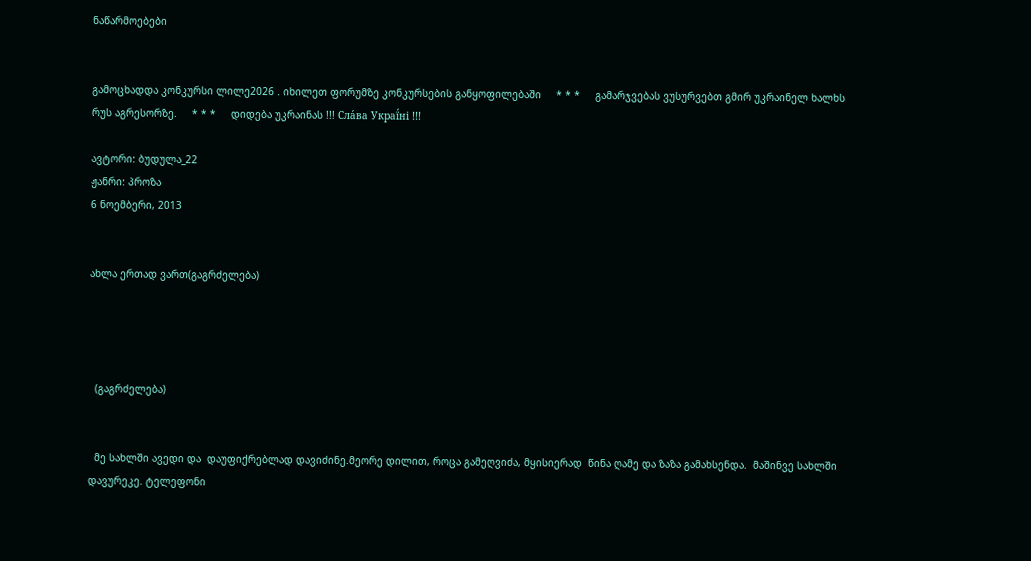ნაწარმოებები


გამოცხადდა კონკურსი ლილე2026 . იხილეთ ფორუმზე კონკურსების განყოფილებაში     * * *     გამარჯვებას ვუსურვებთ გმირ უკრაინელ ხალხს რუს აგრესორზე.     * * *     დიდება უკრაინას !!! Сла́ва Украї́ні !!!

ავტორი: ბუდულა_22
ჟანრი: პროზა
6 ნოემბერი, 2013


ახლა ერთად ვართ(გაგრძელება)




  (გაგრძელება)


  მე სახლში ავედი და  დაუფიქრებლად დავიძინე.მეორე დილით, როცა გამეღვიძა, მყისიერად  წინა ღამე და ზაზა გამახსენდა.  მაშინვე სახლში დავურეკე. ტელეფონი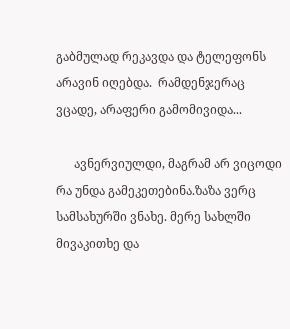გაბმულად რეკავდა და ტელეფონს არავინ იღებდა.  რამდენჯერაც ვცადე, არაფერი გამომივიდა...

      ავნერვიულდი, მაგრამ არ ვიცოდი რა უნდა გამეკეთებინა.ზაზა ვერც  სამსახურში ვნახე. მერე სახლში მივაკითხე და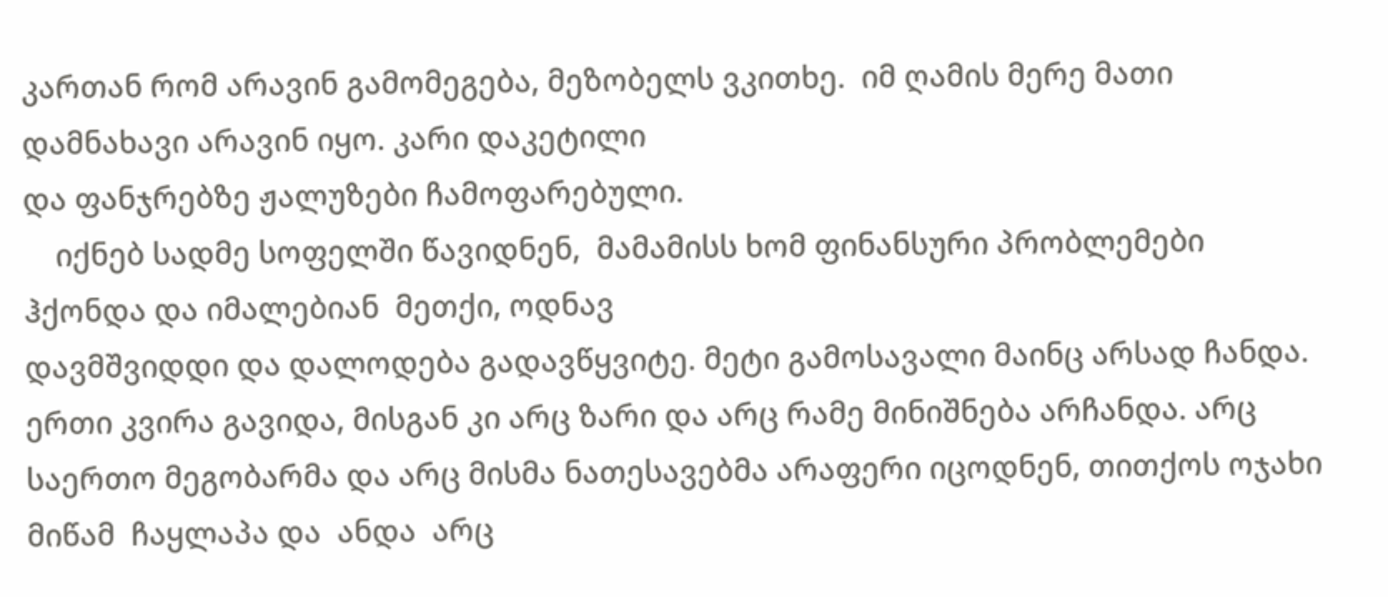კართან რომ არავინ გამომეგება, მეზობელს ვკითხე.  იმ ღამის მერე მათი დამნახავი არავინ იყო. კარი დაკეტილი
და ფანჯრებზე ჟალუზები ჩამოფარებული.
    იქნებ სადმე სოფელში წავიდნენ,  მამამისს ხომ ფინანსური პრობლემები ჰქონდა და იმალებიან  მეთქი, ოდნავ
დავმშვიდდი და დალოდება გადავწყვიტე. მეტი გამოსავალი მაინც არსად ჩანდა.  ერთი კვირა გავიდა, მისგან კი არც ზარი და არც რამე მინიშნება არჩანდა. არც საერთო მეგობარმა და არც მისმა ნათესავებმა არაფერი იცოდნენ, თითქოს ოჯახი მიწამ  ჩაყლაპა და  ანდა  არც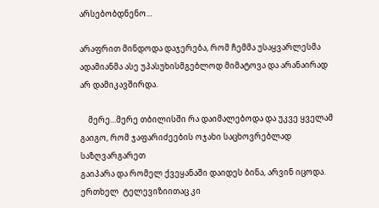არსებობდნენო...

არაფრით მინდოდა დაჯერება, რომ ჩემმა უსაყვარლესმა ადამიანმა ასე უპასუხისმგებლოდ მიმატოვა და არანაირად არ დამიკავშირდა.

    მერე...მერე თბილისში რა დაიმალებოდა და უკვე ყველამ გაიგო, რომ ჯაფარიძეების ოჯახი საცხოვრებლად საზღვარგარეთ
გაიპარა და რომელ ქვეყანაში დაიდეს ბინა, არვინ იცოდა.  ერთხელ  ტელევიზიითაც კი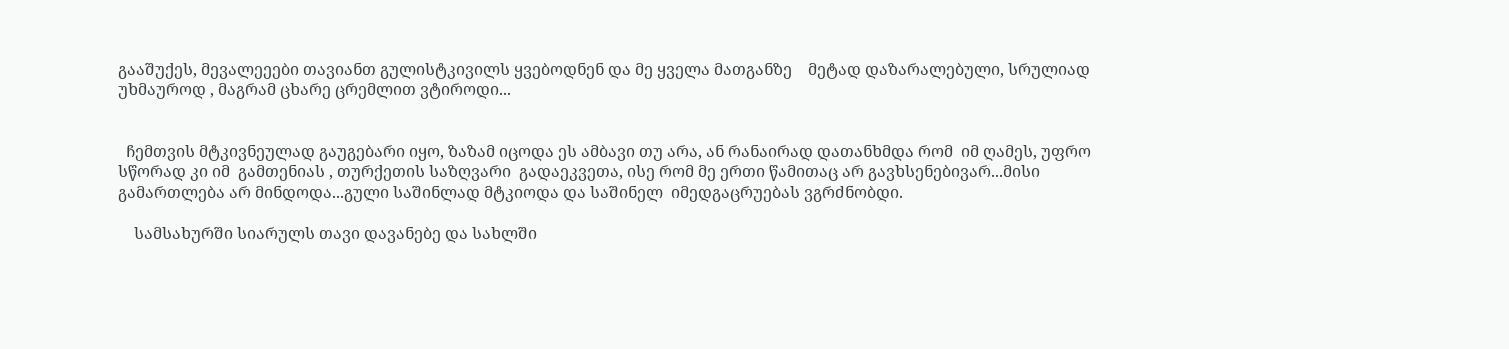გააშუქეს, მევალეეები თავიანთ გულისტკივილს ყვებოდნენ და მე ყველა მათგანზე    მეტად დაზარალებული, სრულიად უხმაუროდ , მაგრამ ცხარე ცრემლით ვტიროდი...


  ჩემთვის მტკივნეულად გაუგებარი იყო, ზაზამ იცოდა ეს ამბავი თუ არა, ან რანაირად დათანხმდა რომ  იმ ღამეს, უფრო
სწორად კი იმ  გამთენიას , თურქეთის საზღვარი  გადაეკვეთა, ისე რომ მე ერთი წამითაც არ გავხსენებივარ...მისი
გამართლება არ მინდოდა...გული საშინლად მტკიოდა და საშინელ  იმედგაცრუებას ვგრძნობდი.

    სამსახურში სიარულს თავი დავანებე და სახლში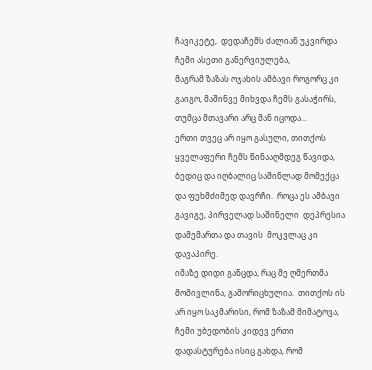ჩავიკეტე,  დედაჩემს ძალიან უკვირდა ჩემი ასეთი განერვიულება,
მაგრამ ზაზას ოჯახის ამბავი როგორც კი გაიგო, მაშინვე მიხვდა ჩემს გასაჭირს, თუმცა მთავარი არც მან იცოდა...
ერთი თვეც არ იყო გასული, თითქოს ყველაფერი ჩემს წინააღმდეგ წავიდა, ბედიც და იღბალიც საშინლად მომექცა და ფეხმძიმედ დავრჩი.  როცა ეს ამბავი გავიგე, პირველად საშინელი  დეპრესია დამემართა და თავის  მოკვლაც კი დავაპირე.
იმაზე დიდი განცდა, რაც მე ღმერთმა მომივლინა, გამორიცხულია.  თითქოს ის არ იყო საკმარისი, რომ ზაზამ მიმატოვა, ჩემი უბედობის კიდევ ერთი დადასტურება ისიც გახდა, რომ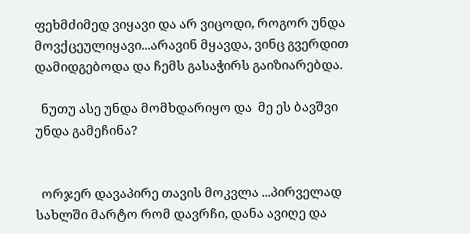ფეხმძიმედ ვიყავი და არ ვიცოდი, როგორ უნდა მოვქცეულიყავი...არავინ მყავდა, ვინც გვერდით დამიდგებოდა და ჩემს გასაჭირს გაიზიარებდა.

  ნუთუ ასე უნდა მომხდარიყო და  მე ეს ბავშვი უნდა გამეჩინა?


  ორჯერ დავაპირე თავის მოკვლა ...პირველად სახლში მარტო რომ დავრჩი, დანა ავიღე და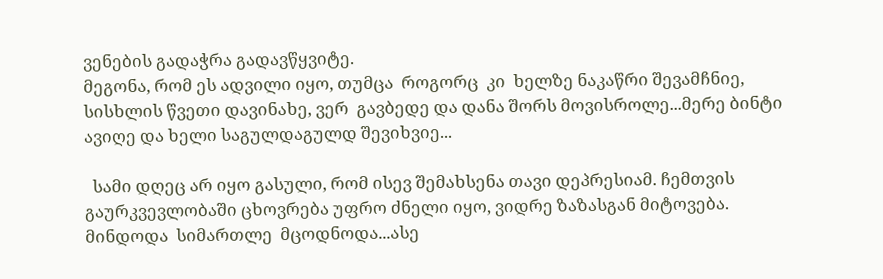ვენების გადაჭრა გადავწყვიტე.
მეგონა, რომ ეს ადვილი იყო, თუმცა  როგორც  კი  ხელზე ნაკაწრი შევამჩნიე, სისხლის წვეთი დავინახე, ვერ  გავბედე და დანა შორს მოვისროლე...მერე ბინტი ავიღე და ხელი საგულდაგულდ შევიხვიე...

  სამი დღეც არ იყო გასული, რომ ისევ შემახსენა თავი დეპრესიამ. ჩემთვის გაურკვევლობაში ცხოვრება უფრო ძნელი იყო, ვიდრე ზაზასგან მიტოვება. მინდოდა  სიმართლე  მცოდნოდა...ასე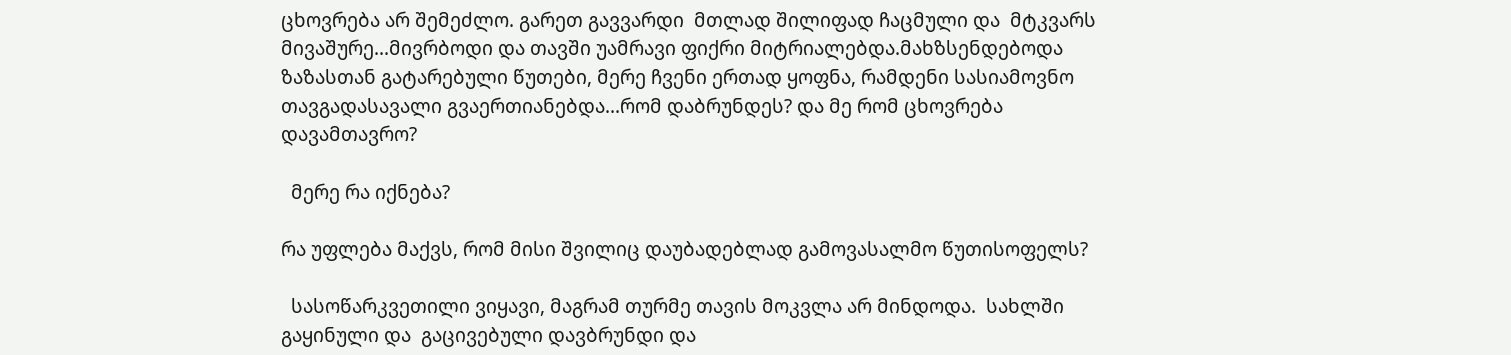ცხოვრება არ შემეძლო. გარეთ გავვარდი  მთლად შილიფად ჩაცმული და  მტკვარს მივაშურე...მივრბოდი და თავში უამრავი ფიქრი მიტრიალებდა.მახზსენდებოდა ზაზასთან გატარებული წუთები, მერე ჩვენი ერთად ყოფნა, რამდენი სასიამოვნო თავგადასავალი გვაერთიანებდა...რომ დაბრუნდეს? და მე რომ ცხოვრება დავამთავრო?

  მერე რა იქნება?

რა უფლება მაქვს, რომ მისი შვილიც დაუბადებლად გამოვასალმო წუთისოფელს?

  სასოწარკვეთილი ვიყავი, მაგრამ თურმე თავის მოკვლა არ მინდოდა.  სახლში გაყინული და  გაცივებული დავბრუნდი და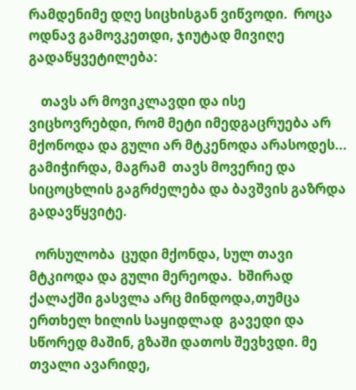რამდენიმე დღე სიცხისგან ვიწვოდი.  როცა ოდნავ გამოვკეთდი, ჯიუტად მივიღე გადაწყვეტილება:

    თავს არ მოვიკლავდი და ისე ვიცხოვრებდი, რომ მეტი იმედგაცრუება არ მქონოდა და გული არ მტკენოდა არასოდეს...
გამიჭირდა, მაგრამ  თავს მოვერიე და სიცოცხლის გაგრძელება და ბავშვის გაზრდა გადავწყვიტე.

  ორსულობა  ცუდი მქონდა, სულ თავი მტკიოდა და გული მერეოდა.  ხშირად ქალაქში გასვლა არც მინდოდა,თუმცა
ერთხელ ხილის საყიდლად  გავედი და სწორედ მაშინ, გზაში დათოს შევხვდი. მე  თვალი ავარიდე,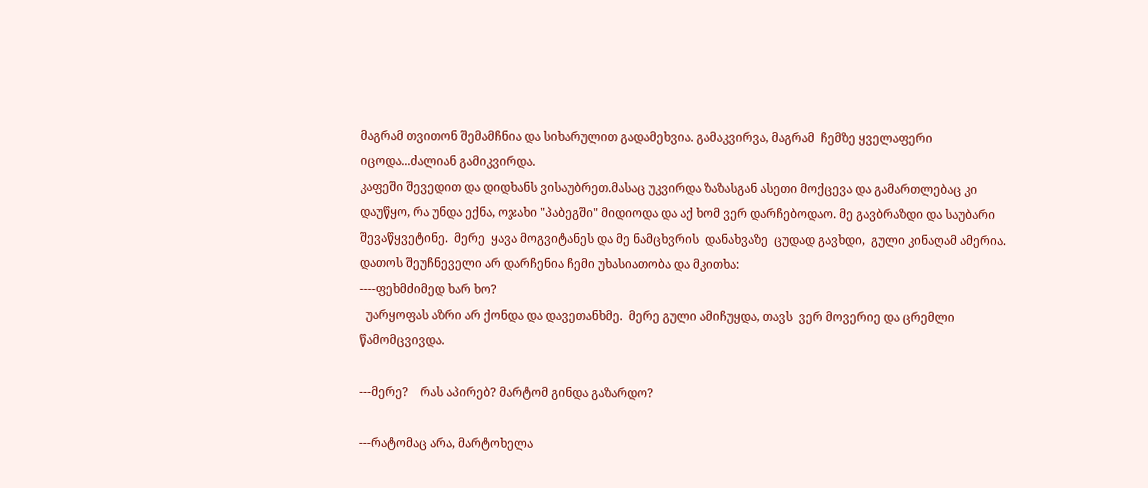მაგრამ თვითონ შემამჩნია და სიხარულით გადამეხვია. გამაკვირვა, მაგრამ  ჩემზე ყველაფერი იცოდა...ძალიან გამიკვირდა.
კაფეში შევედით და დიდხანს ვისაუბრეთ.მასაც უკვირდა ზაზასგან ასეთი მოქცევა და გამართლებაც კი დაუწყო, რა უნდა ექნა, ოჯახი "პაბეგში" მიდიოდა და აქ ხომ ვერ დარჩებოდაო. მე გავბრაზდი და საუბარი შევაწყვეტინე.  მერე  ყავა მოგვიტანეს და მე ნამცხვრის  დანახვაზე  ცუდად გავხდი,  გული კინაღამ ამერია.  დათოს შეუჩნეველი არ დარჩენია ჩემი უხასიათობა და მკითხა:
----ფეხმძიმედ ხარ ხო?
  უარყოფას აზრი არ ქონდა და დავეთანხმე.  მერე გული ამიჩუყდა, თავს  ვერ მოვერიე და ცრემლი წამომცვივდა.

---მერე?    რას აპირებ? მარტომ გინდა გაზარდო?

---რატომაც არა, მარტოხელა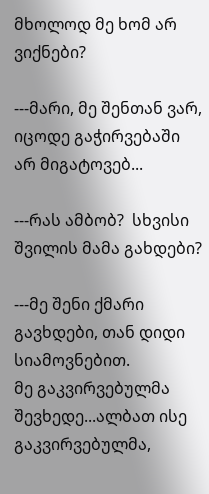მხოლოდ მე ხომ არ ვიქნები?

---მარი, მე შენთან ვარ, იცოდე გაჭირვებაში  არ მიგატოვებ...

---რას ამბობ?  სხვისი შვილის მამა გახდები?

---მე შენი ქმარი გავხდები, თან დიდი სიამოვნებით.
მე გაკვირვებულმა შევხედე...ალბათ ისე გაკვირვებულმა,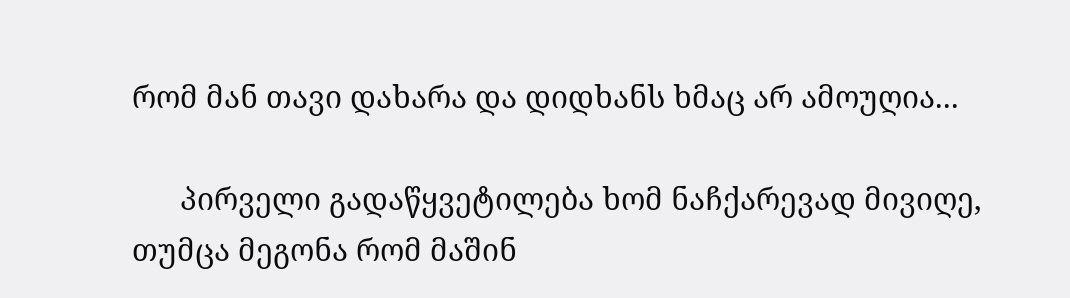რომ მან თავი დახარა და დიდხანს ხმაც არ ამოუღია...

      პირველი გადაწყვეტილება ხომ ნაჩქარევად მივიღე,  თუმცა მეგონა რომ მაშინ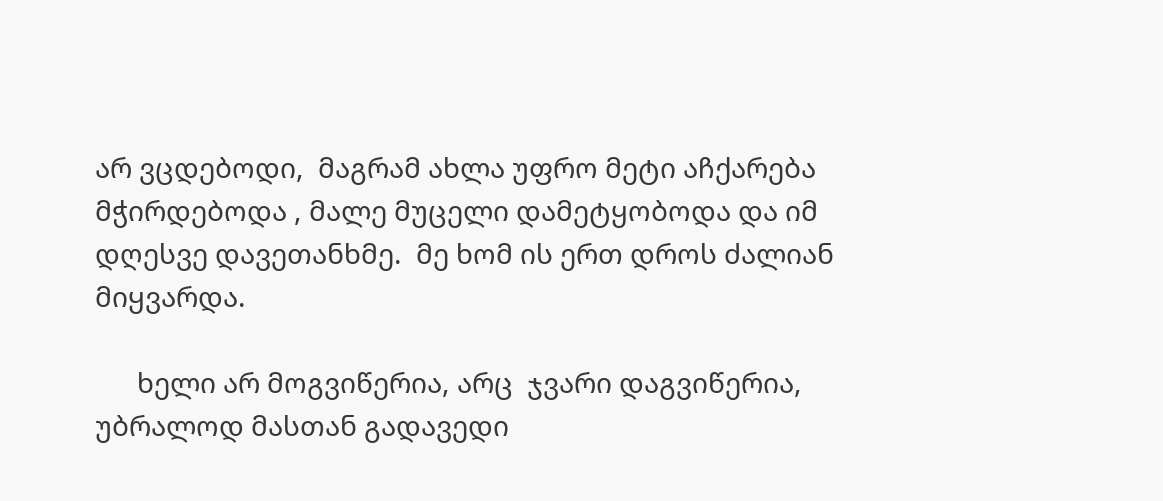არ ვცდებოდი,  მაგრამ ახლა უფრო მეტი აჩქარება მჭირდებოდა , მალე მუცელი დამეტყობოდა და იმ დღესვე დავეთანხმე.  მე ხომ ის ერთ დროს ძალიან მიყვარდა.

      ხელი არ მოგვიწერია, არც  ჯვარი დაგვიწერია, უბრალოდ მასთან გადავედი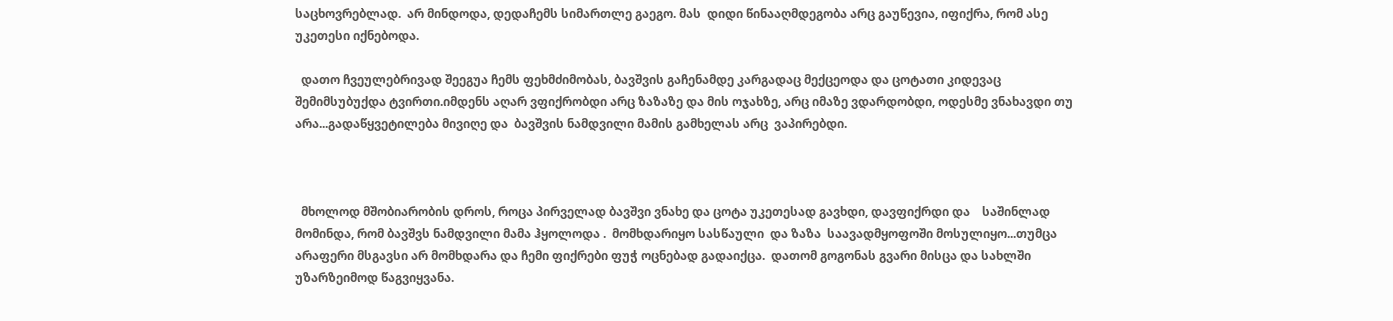საცხოვრებლად.  არ მინდოდა, დედაჩემს სიმართლე გაეგო. მას  დიდი წინააღმდეგობა არც გაუწევია, იფიქრა, რომ ასე უკეთესი იქნებოდა.

  დათო ჩვეულებრივად შეეგუა ჩემს ფეხმძიმობას, ბავშვის გაჩენამდე კარგადაც მექცეოდა და ცოტათი კიდევაც შემიმსუბუქდა ტვირთი.იმდენს აღარ ვფიქრობდი არც ზაზაზე და მის ოჯახზე, არც იმაზე ვდარდობდი, ოდესმე ვნახავდი თუ არა...გადაწყვეტილება მივიღე და  ბავშვის ნამდვილი მამის გამხელას არც  ვაპირებდი.



  მხოლოდ მშობიარობის დროს, როცა პირველად ბავშვი ვნახე და ცოტა უკეთესად გავხდი, დავფიქრდი და    საშინლად მომინდა, რომ ბავშვს ნამდვილი მამა ჰყოლოდა .  მომხდარიყო სასწაული  და ზაზა  საავადმყოფოში მოსულიყო...თუმცა არაფერი მსგავსი არ მომხდარა და ჩემი ფიქრები ფუჭ ოცნებად გადაიქცა.  დათომ გოგონას გვარი მისცა და სახლში უზარზეიმოდ წაგვიყვანა.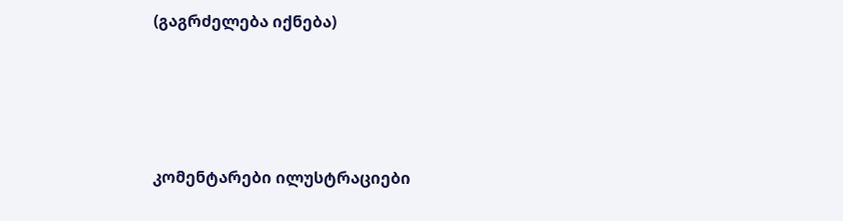(გაგრძელება იქნება)




კომენტარები ილუსტრაციები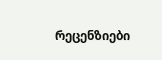რეცენზიები